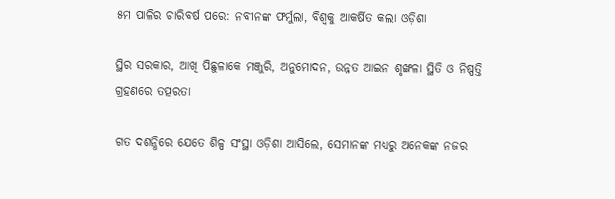୫ମ ପାଳିର ଚାରିବର୍ଷ ପରେ: ନବୀନଙ୍କ ଫର୍ମୁଲା, ବିଶ୍ବକୁ ଆକର୍ଷିତ କଲା ଓଡ଼ିଶା

ସ୍ଥିର ସରକାର, ଆଖି ପିଛୁଳାକେ ମଞ୍ଜୁରି, ଅନୁମୋଦନ, ଉନ୍ନତ ଆଇନ ଶୃଙ୍ଖଳା ସ୍ଥିତି ଓ ନିଷ୍ପତ୍ତି ଗ୍ରହଣରେ ତତ୍ପରତା

ଗତ ଦଶନ୍ଧିରେ ଯେତେ ଶିଳ୍ପ ସଂସ୍ଥା ଓଡ଼ିଶା ଆସିଲେ, ସେମାନଙ୍କ ମଧ୍ୟରୁ ଅନେକଙ୍କ ନଜର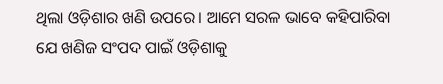ଥିଲା ଓଡ଼ିଶାର ଖଣି ଉପରେ। ଆମେ ସରଳ ଭାବେ କହିପାରିବା ଯେ ଖଣିଜ ସଂପଦ ପାଇଁ ଓଡ଼ିଶାକୁ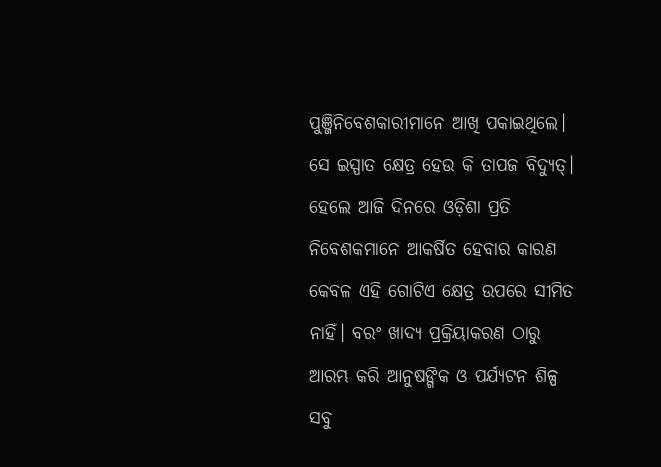ପୁଞ୍ଜିନିବେଶକାରୀମାନେ ଆଖି ପକାଇଥିଲେ। ସେ ଇସ୍ପାତ କ୍ଷେତ୍ର ହେଉ କି ତାପଜ ବିଦ୍ୟୁତ୍। ହେଲେ ଆଜି ଦିନରେ ଓଡ଼ିଶା ପ୍ରତି ନିବେଶକମାନେ ଆକର୍ଷିତ ହେବାର କାରଣ କେବଳ ଏହି ଗୋଟିଏ କ୍ଷେତ୍ର ଉପରେ ସୀମିତ ନାହିଁ। ବରଂ ଖାଦ୍ୟ ପ୍ରକ୍ରିୟାକରଣ ଠାରୁ ଆରମ୍ଭ କରି ଆନୁଷଙ୍ଗିକ ଓ ପର୍ଯ୍ୟଟନ ଶିଳ୍ପ ସବୁ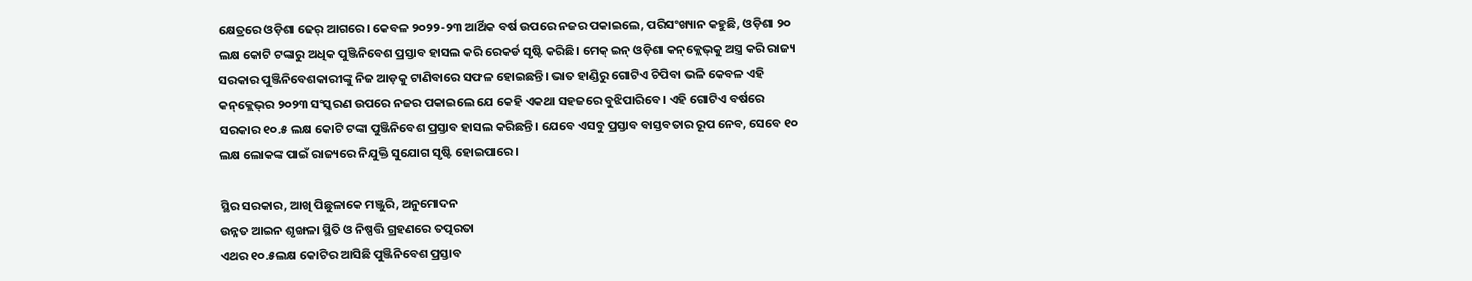କ୍ଷେତ୍ରରେ ଓଡ଼ିଶା ଢେର୍ ଆଗରେ। କେବଳ ୨୦୨୨-୨୩ ଆର୍ଥିକ ବର୍ଷ ଉପରେ ନଜର ପକାଇଲେ, ପରିସଂଖ୍ୟାନ କହୁଛି, ଓଡ଼ିଶା ୨୦ ଲକ୍ଷ କୋଟି ଟଙ୍କାରୁ ଅଧିକ ପୁଞ୍ଜିନିବେଶ ପ୍ରସ୍ତାବ ହାସଲ କରି ରେକର୍ଡ ସୃଷ୍ଟି କରିଛି। ମେକ୍ ଇନ୍ ଓଡ଼ିଶା କନ୍‌କ୍ଲେଭ୍‌କୁ ଅସ୍ତ୍ର କରି ରାଜ୍ୟ ସରକାର ପୁଞ୍ଜିନିବେଶକାରୀଙ୍କୁ ନିଜ ଆଡ଼କୁ ଟାଣିବାରେ ସଫଳ ହୋଇଛନ୍ତି। ଭାତ ହାଣ୍ଡିରୁ ଗୋଟିଏ ଚିପିବା ଭଳି କେବଳ ଏହି କନ୍‌କ୍ଲେଭ୍‌ର ୨୦୨୩ ସଂସ୍କରଣ ଉପରେ ନଜର ପକାଇଲେ ଯେ କେହି ଏକଥା ସହଜରେ ବୁଝିପାରିବେ। ଏହି ଗୋଟିଏ ବର୍ଷରେ ସରକାର ୧୦.୫ ଲକ୍ଷ କୋଟି ଟଙ୍କା ପୁଞ୍ଜିନିବେଶ ପ୍ରସ୍ତାବ ହାସଲ କରିଛନ୍ତି। ଯେବେ ଏସବୁ ପ୍ରସ୍ତାବ ବାସ୍ତବତାର ରୂପ ନେବ, ସେବେ ୧୦ ଲକ୍ଷ ଲୋକଙ୍କ ପାଇଁ ରାଜ୍ୟରେ ନିଯୁକ୍ତି ସୁଯୋଗ ସୃଷ୍ଟି ହୋଇପାରେ।

ସ୍ଥିର ସରକାର, ଆଖି ପିଛୁଳାକେ ମଞ୍ଜୁରି, ଅନୁମୋଦନ
ଉନ୍ନତ ଆଇନ ଶୃଙ୍ଖଳା ସ୍ଥିତି ଓ ନିଷ୍ପତ୍ତି ଗ୍ରହଣରେ ତତ୍ପରତା
ଏଥର ୧୦.୫ଲକ୍ଷ କୋଟିର ଆସିଛି ପୁଞ୍ଜିନିବେଶ ପ୍ରସ୍ତାବ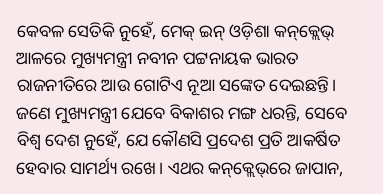କେବଳ ସେତିକି ନୁହେଁ, ମେକ୍‌ ଇନ୍ ଓଡ଼ିଶା କନ୍‌କ୍ଲେଭ୍ ଆଳରେ ମୁଖ୍ୟମନ୍ତ୍ରୀ ନବୀନ ପଟ୍ଟନାୟକ ଭାରତ ରାଜନୀତିରେ ଆଉ ଗୋଟିଏ ନୂଆ ସଙ୍କେତ ଦେଇଛନ୍ତି। ଜଣେ ମୁଖ୍ୟମନ୍ତ୍ରୀ ଯେବେ ବିକାଶର ମଙ୍ଗ ଧରନ୍ତି, ସେବେ ବିଶ୍ବ ଦେଶ ନୁହେଁ, ଯେ କୌଣସି ପ୍ରଦେଶ ପ୍ରତି ଆକର୍ଷିତ ହେବାର ସାମର୍ଥ୍ୟ ରଖେ। ଏଥର କନ୍‌କ୍ଲେଭ୍‌ରେ ଜାପାନ,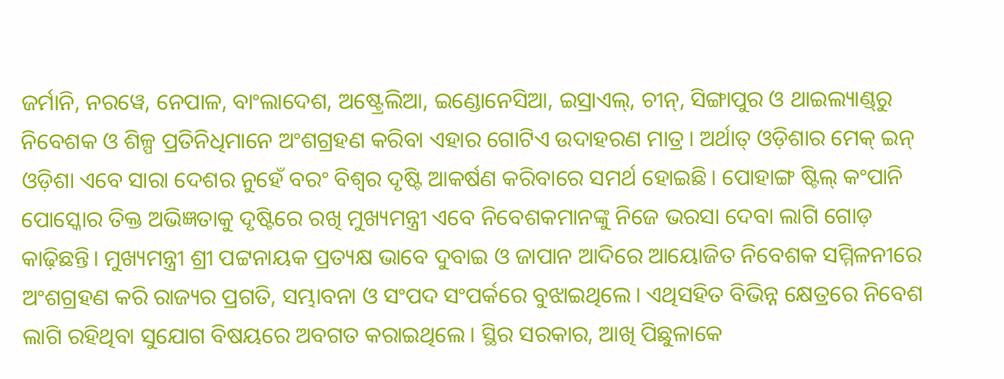ଜର୍ମାନି, ନରୱେ, ନେପାଳ, ବାଂଲାଦେଶ, ଅଷ୍ଟ୍ରେଲିଆ, ଇଣ୍ଡୋନେସିଆ, ଇସ୍ରାଏଲ୍‌, ଚୀନ୍, ସିଙ୍ଗାପୁର ଓ ଥାଇଲ୍ୟାଣ୍ଡ୍‌ରୁ ନିବେଶକ ଓ ଶିଳ୍ପ ପ୍ରତିନିଧିମାନେ ଅଂଶଗ୍ରହଣ କରିବା ଏହାର ଗୋଟିଏ ଉଦାହରଣ ମାତ୍ର। ଅର୍ଥାତ୍ ଓଡ଼ିଶାର ମେକ୍ ଇନ୍ ଓଡ଼ି‌ଶା ଏବେ ସାରା ଦେଶର ନୁହେଁ ବରଂ ବିଶ୍ବର ଦୃଷ୍ଟି ଆକର୍ଷଣ କରିବାରେ ସମର୍ଥ ହୋଇଛି। ପୋହାଙ୍ଗ ଷ୍ଟିଲ୍ କଂପାନି ପୋସ୍କୋର ତିକ୍ତ ଅଭିଜ୍ଞତାକୁ ଦୃଷ୍ଟିରେ ରଖି ମୁଖ୍ୟମନ୍ତ୍ରୀ ଏବେ ନିବେଶକମାନଙ୍କୁ ନିଜେ ଭରସା ଦେବା ଲାଗି ଗୋଡ଼ କାଢ଼ିଛନ୍ତି। ମୁଖ୍ୟମନ୍ତ୍ରୀ ଶ୍ରୀ ପଟ୍ଟନାୟକ ପ୍ରତ୍ୟକ୍ଷ ଭାବେ ଦୁବାଇ ଓ ଜାପାନ ଆଦିରେ ଆୟୋଜିତ ନିବେଶକ ସମ୍ମିଳନୀରେ ଅଂଶଗ୍ରହଣ କରି ରାଜ୍ୟର ପ୍ରଗତି, ସମ୍ଭାବନା ଓ ସଂପଦ ସଂପର୍କରେ ବୁଝାଇଥିଲେ। ଏଥିସହିତ ବିଭିନ୍ନ କ୍ଷେତ୍ରରେ ନିବେଶ ଲାଗି ରହିଥିବା ସୁଯୋଗ ବିଷୟରେ ଅବଗତ କରାଇଥିଲେ। ସ୍ଥିର ସରକାର, ଆଖି ପିଛୁଳାକେ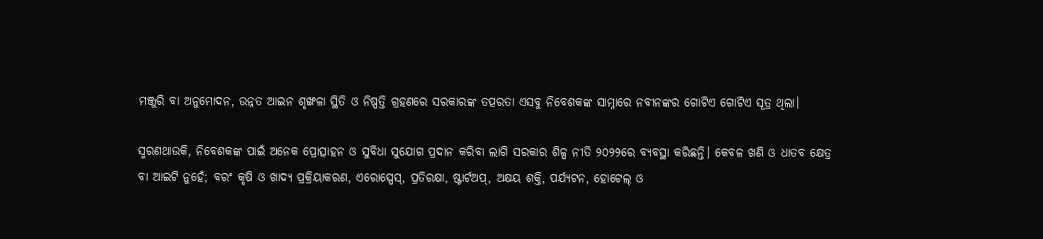ମଞ୍ଜୁରି ବା ଅନୁମୋଦନ, ଉନ୍ନତ ଆଇନ ଶୃଙ୍ଖଳା ସ୍ଥିତି ଓ ନିଷ୍ପତ୍ତି ଗ୍ରହଣରେ ସରକାରଙ୍କ ତତ୍ପରତା ଏସବୁ ନିବେଶକଙ୍କ ସାମ୍ନାରେ ନବୀନଙ୍କର ଗୋଟିଏ ଗୋଟିଏ ସୂତ୍ର ଥିଲା।

ସ୍ମରଣଥାଉକି, ନିବେଶକଙ୍କ ପାଇଁ ଅନେକ ପ୍ରୋତ୍ସାହନ ଓ ସୁବିଧା ସୁଯୋଗ ପ୍ରଦାନ କରିବା ଲାଗି ସରକାର ଶିଳ୍ପ ନୀତି ୨୦୨୨ରେ ବ୍ୟବସ୍ଥା କରିଛନ୍ତି। କେବଳ ଖଣି ଓ ଧାତବ କ୍ଷେତ୍ର ବା ଆଇଟି ନୁହେଁ; ବରଂ କୃଷି ଓ ଖାଦ୍ୟ ପ୍ରକ୍ରିୟାକରଣ, ଏରୋ‌ସ୍ପେସ୍, ପ୍ରତିରକ୍ଷା, ଷ୍ଟାର୍ଟଅପ୍, ଅକ୍ଷୟ ଶକ୍ତି, ପର୍ଯ୍ୟଟନ, ହୋଟେଲ୍ ଓ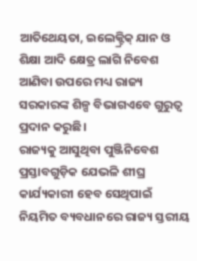ଆତିଥେୟତା, ଇଲେକ୍ଟ୍ରିକ୍ ଯାନ ଓ ଶିକ୍ଷା ଆଦି କ୍ଷେତ୍ର ଲାଗି ନିବେଶ ଆଣିବା ଉପରେ ମଧ୍ୟ ରାଜ୍ୟ ସରକାରଙ୍କ ଶିଳ୍ପ ବିଭାଗଏବେ ଗୁରୁତ୍ବ ପ୍ରଦାନ କରୁଛି।
ରାଜ୍ୟକୁ ଆସୁଥିବା ପୁଞ୍ଜିନିବେଶ ପ୍ରସ୍ତାବଗୁଡ଼ିକ ଯେଭଳି ଶୀଘ୍ର କାର୍ଯ୍ୟକାରୀ ହେବ ସେଥିପାଇଁ ନିୟମିତ ବ୍ୟବଧାନରେ ରାଜ୍ୟ ସ୍ତରୀୟ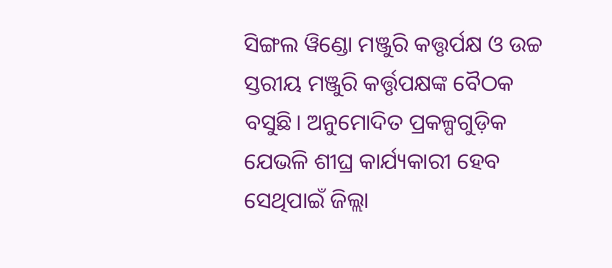ସିଙ୍ଗଲ ୱିଣ୍ଡୋ ମଞ୍ଜୁରି କତ୍ତୃର୍ପକ୍ଷ ଓ ଉଚ୍ଚ ସ୍ତରୀୟ ମଞ୍ଜୁରି କର୍ତ୍ତୃପକ୍ଷଙ୍କ ବୈଠକ ବସୁଛି। ଅନୁମୋଦିତ ପ୍ରକଳ୍ପଗୁଡ଼ିକ ଯେଭଳି ଶୀଘ୍ର କାର୍ଯ୍ୟକାରୀ ହେବ ସେଥିପାଇଁ ଜିଲ୍ଲା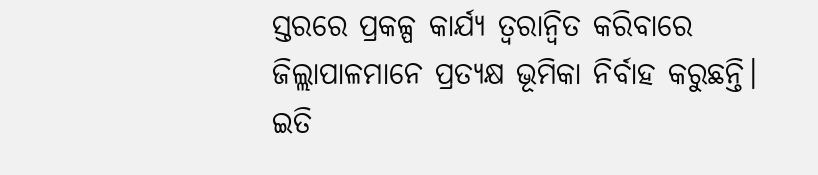ସ୍ତରରେ ପ୍ରକଳ୍ପ କାର୍ଯ୍ୟ ତ୍ବରାନ୍ବିତ କରିବାରେ ଜିଲ୍ଲାପାଳମାନେ ପ୍ରତ୍ୟକ୍ଷ ଭୂମିକା ନିର୍ବାହ କରୁଛନ୍ତି। ଇତି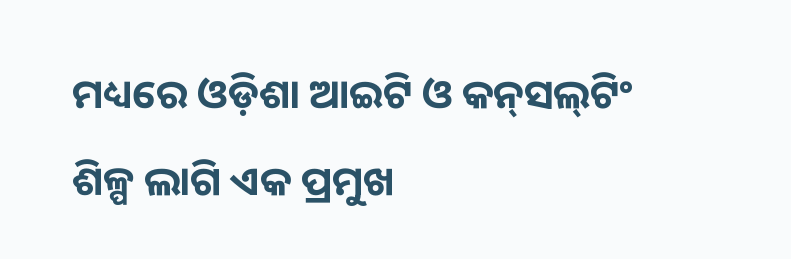ମଧ୍ୟରେ ଓଡ଼ିଶା ଆଇଟି ଓ କନ୍‌ସଲ୍‌ଟିଂ ଶିଳ୍ପ ଲାଗି ଏକ ପ୍ରମୁଖ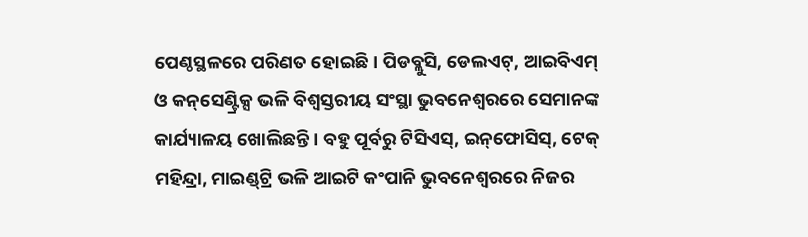ପେଣ୍ଠସ୍ଥଳରେ ପରିଣତ ହୋଇଛି। ପିଡବ୍ଲୁସି, ଡେଲଏଟ୍‌, ଆଇବିଏମ୍ ଓ କନ୍‌ସେଣ୍ଟ୍ରିକ୍ସ ଭଳି ବିଶ୍ବସ୍ତରୀୟ ସଂସ୍ଥା ଭୁବନେଶ୍ବରରେ ସେମାନଙ୍କ କାର୍ଯ୍ୟାଳୟ ଖୋଲିଛନ୍ତି। ବହୁ ପୂର୍ବରୁ ଟିସିଏସ୍‌, ଇ‌ନ୍‌ଫୋସିସ୍‌, ଟେକ୍ ମହିନ୍ଦ୍ରା, ମାଇଣ୍ଡ୍‌ଟ୍ରି ଭଳି ଆଇଟି କଂପାନି ଭୁବନେଶ୍ବରରେ ନିଜର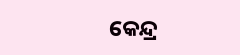କେନ୍ଦ୍ର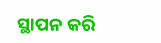ସ୍ଥାପନ କରି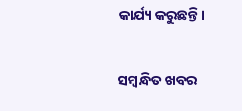କାର୍ଯ୍ୟ କରୁଛନ୍ତି।

ସମ୍ବନ୍ଧିତ ଖବର